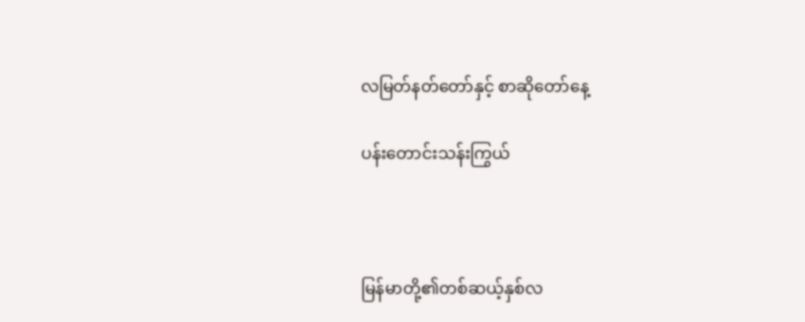လမြတ်နတ်တော်နှင့် စာဆိုတော်နေ့

ပန်းတောင်းသန်းကြွယ်



မြန်မာတို့၏တစ်ဆယ့်နှစ်လ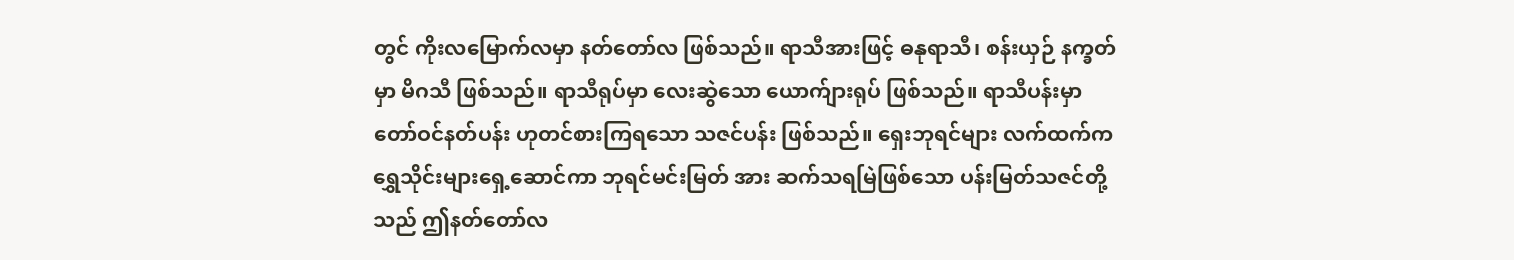တွင် ကိုးလမြောက်လမှာ နတ်တော်လ ဖြစ်သည်။ ရာသီအားဖြင့် ဓနုရာသီ၊ စန်းယှဉ် နက္ခတ်မှာ မိဂသီ ဖြစ်သည်။ ရာသီရုပ်မှာ လေးဆွဲသော ယောက်ျားရုပ် ဖြစ်သည်။ ရာသီပန်းမှာ တော်ဝင်နတ်ပန်း ဟုတင်စားကြရသော သဇင်ပန်း ဖြစ်သည်။ ရှေးဘုရင်များ လက်ထက်က ရွှေသိုင်းများရှေ့ဆောင်ကာ ဘုရင်မင်းမြတ် အား ဆက်သရမြဲဖြစ်သော ပန်းမြတ်သဇင်တို့သည် ဤနတ်တော်လ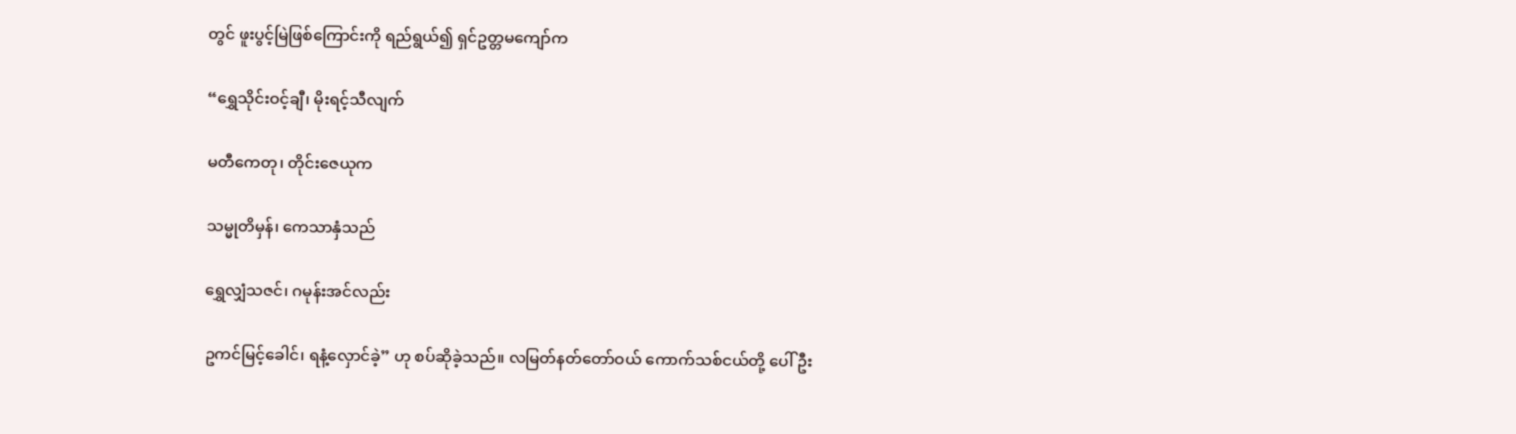တွင် ဖူးပွင့်မြဲဖြစ်ကြောင်းကို ရည်ရွယ်၍ ရှင်ဥတ္တမကျော်က

“ရွှေသိုင်းဝင့်ချီ၊ မိုးရင့်သီလျက်

မတီကေတု၊ တိုင်းဇေယုက

သမ္မုတိမှန်၊ ကေသာနှံသည်

ရွှေလျှံသဇင်၊ ဂမုန်းအင်လည်း

ဥကင်မြင့်ခေါင်၊ ရနံ့လှောင်ခဲ့” ဟု စပ်ဆိုခဲ့သည်။ လမြတ်နတ်တော်ဝယ် ကောက်သစ်ငယ်တို့ ပေါ်ဦး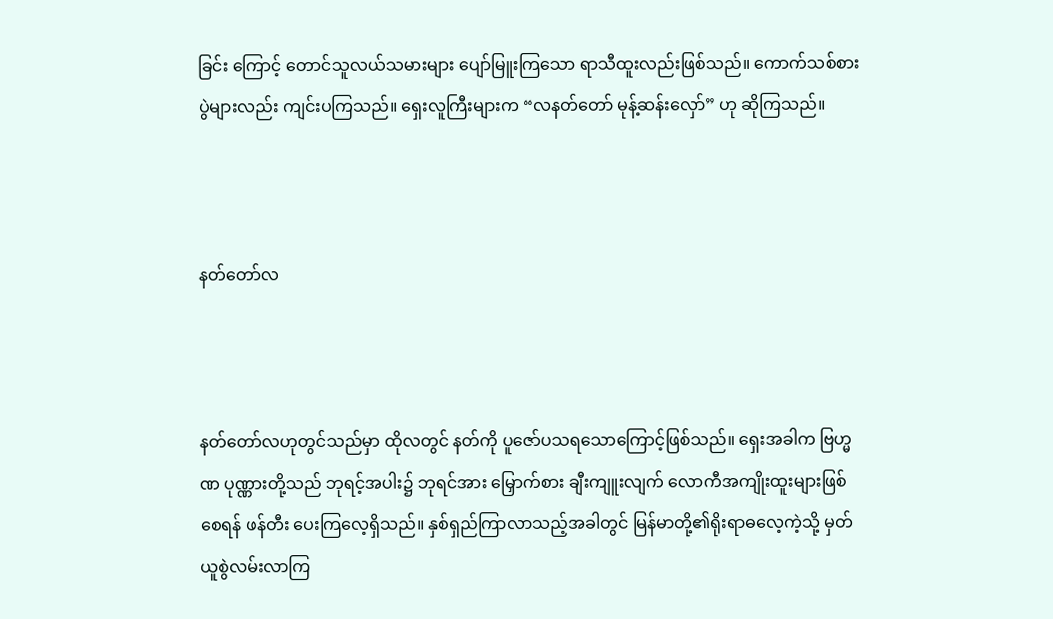ခြင်း ကြောင့် တောင်သူလယ်သမားများ ပျော်မြူးကြသော ရာသီထူးလည်းဖြစ်သည်။ ကောက်သစ်စားပွဲများလည်း ကျင်းပကြသည်။ ရှေးလူကြီးများက “လနတ်တော် မုန့်ဆန်းလှော်” ဟု ဆိုကြသည်။



နတ်တော်လ



နတ်တော်လဟုတွင်သည်မှာ ထိုလတွင် နတ်ကို ပူဇော်ပသရသောကြောင့်ဖြစ်သည်။ ရှေးအခါက ဗြဟ္မဏ ပုဏ္ဏားတို့သည် ဘုရင့်အပါး၌ ဘုရင်အား မြှောက်စား ချီးကျူးလျက် လောကီအကျိုးထူးများဖြစ်စေရန် ဖန်တီး ပေးကြလေ့ရှိသည်။ နှစ်ရှည်ကြာလာသည့်အခါတွင် မြန်မာတို့၏ရိုးရာဓလေ့ကဲ့သို့ မှတ်ယူစွဲလမ်းလာကြ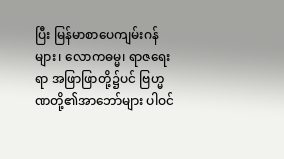ပြီး မြန်မာစာပေကျမ်းဂန်များ၊ လောကဓမ္မ၊ ရာဇရေးရာ အဖြာဖြာတို့၌ပင် ဗြဟ္မဏတို့၏အာဘော်များ ပါဝင်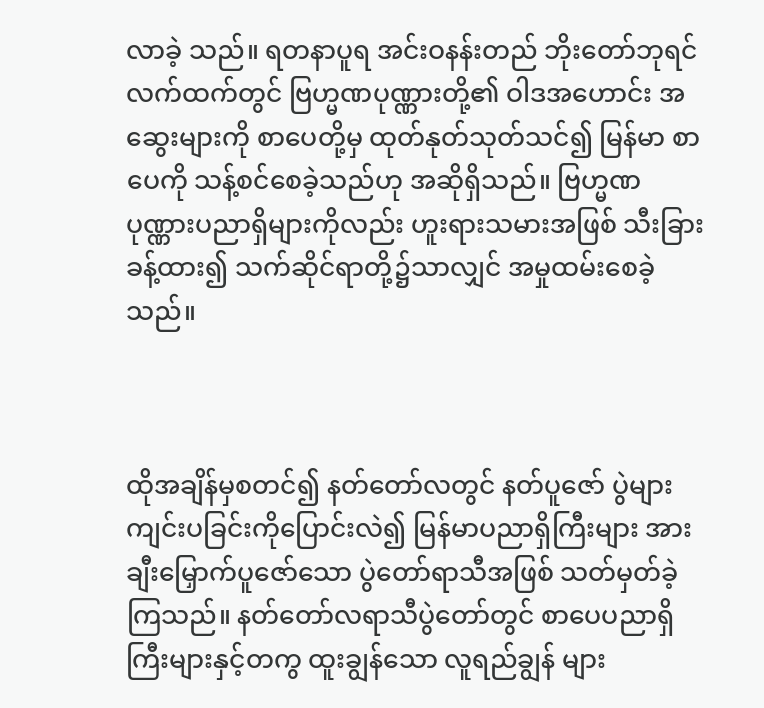လာခဲ့ သည်။ ရတနာပူရ အင်းဝနန်းတည် ဘိုးတော်ဘုရင် လက်ထက်တွင် ဗြဟ္မဏပုဏ္ဏားတို့၏ ဝါဒအဟောင်း အဆွေးများကို စာပေတို့မှ ထုတ်နုတ်သုတ်သင်၍ မြန်မာ စာပေကို သန့်စင်စေခဲ့သည်ဟု အဆိုရှိသည်။ ဗြဟ္မဏ ပုဏ္ဏားပညာရှိများကိုလည်း ဟူးရားသမားအဖြစ် သီးခြား ခန့်ထား၍ သက်ဆိုင်ရာတို့၌သာလျှင် အမှုထမ်းစေခဲ့ သည်။



ထိုအချိန်မှစတင်၍ နတ်တော်လတွင် နတ်ပူဇော် ပွဲများကျင်းပခြင်းကိုပြောင်းလဲ၍ မြန်မာပညာရှိကြီးများ အားချီးမြှောက်ပူဇော်သော ပွဲတော်ရာသီအဖြစ် သတ်မှတ်ခဲ့ကြသည်။ နတ်တော်လရာသီပွဲတော်တွင် စာပေပညာရှိကြီးများနှင့်တကွ ထူးချွန်သော လူရည်ချွန် များ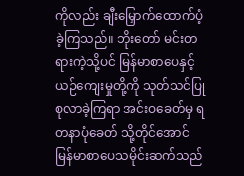ကိုလည်း ချီးမြှောက်ထောက်ပံ့ခဲ့ကြသည်။ ဘိုးတော် မင်းတရားကဲ့သို့ပင် မြန်မာစာပေနှင့် ယဉ်ကျေးမှုတို့ကို သုတ်သင်ပြုစုလာခဲ့ကြရာ အင်းဝခေတ်မှ ရတနာပုံခေတ် သို့တိုင်အောင် မြန်မာစာပေသမိုင်းဆက်သည်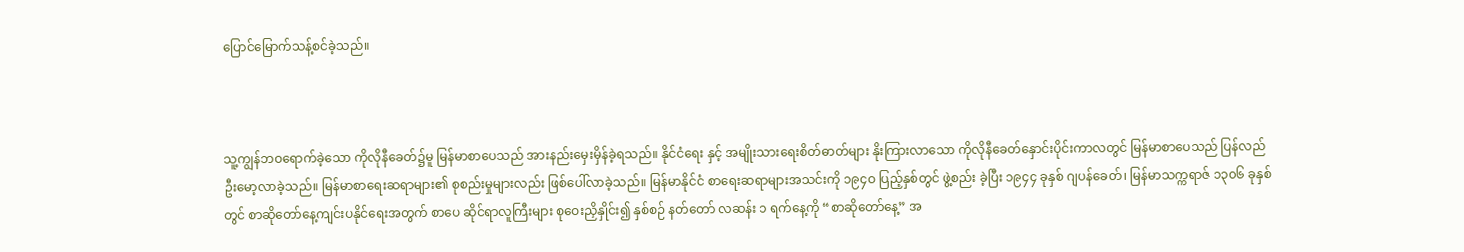ပြောင်မြောက်သန့်စင်ခဲ့သည်။



သူ့ကျွန်ဘဝရောက်ခဲ့သော ကိုလိုနီခေတ်၌မူ မြန်မာစာပေသည် အားနည်းမှေးမှိန်ခဲ့ရသည်။ နိုင်ငံရေး နှင့် အမျိုးသားရေးစိတ်ဓာတ်များ နိုးကြားလာသော ကိုလိုနီခေတ်နှောင်းပိုင်းကာလတွင် မြန်မာစာပေသည် ပြန်လည်ဦးမော့လာခဲ့သည်။ မြန်မာစာရေးဆရာများ၏ စုစည်းမှုများလည်း ဖြစ်ပေါ်လာခဲ့သည်။ မြန်မာနိုင်ငံ စာရေးဆရာများအသင်းကို ၁၉၄ဝ ပြည့်နှစ်တွင် ဖွဲ့စည်း ခဲ့ပြီး ၁၉၄၄ ခုနှစ် ဂျပန်ခေတ်၊ မြန်မာသက္ကရာဇ် ၁၃၀၆ ခုနှစ်တွင် စာဆိုတော်နေ့ကျင်းပနိုင်ရေးအတွက် စာပေ ဆိုင်ရာလူကြီးများ စုဝေးညှိနှိုင်း၍ နှစ်စဉ် နတ်တော် လဆန်း ၁ ရက်နေ့ကို “စာဆိုတော်နေ့” အ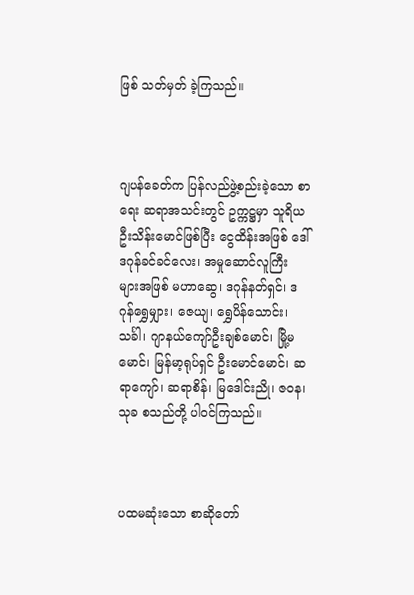ဖြစ် သတ်မှတ် ခဲ့ကြသည်။



ဂျပန်ခေတ်က ပြန်လည်ဖွဲ့စည်းခဲ့သော စာရေး ဆရာအသင်းတွင် ဥက္ကဋ္ဌမှာ သူရိယဦးသိန်းမောင်ဖြစ်ပြီး ငွေထိန်းအဖြစ် ဒေါ်ဒဂုန်ခင်ခင်လေး၊ အမှုဆောင်လူကြီး များအဖြစ် မဟာဆွေ၊ ဒဂုန်နတ်ရှင်၊ ဒဂုန်ရွှေမျှား၊ ဇေယျ၊ ရွှေပိန်သောင်း၊ သင်္ခါ၊ ဂျာနယ်ကျော်ဦးချစ်မောင်၊ မြို့မ မောင်၊ မြန်မာ့ရုပ်ရှင် ဦးမောင်မောင်၊ ဆရာကျော်၊ ဆရာစိန်၊ မြဒေါင်းညို၊ ဇဝန၊ သုခ စသည်တို့ ပါဝင်ကြသည်။



ပထမဆုံးသော စာဆိုတော်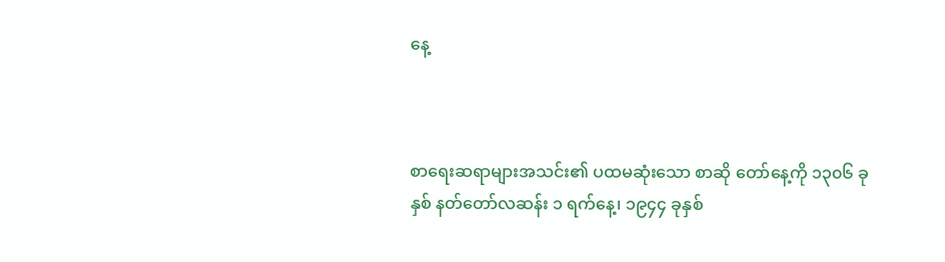နေ့



စာရေးဆရာများအသင်း၏ ပထမဆုံးသော စာဆို တော်နေ့ကို ၁၃၀၆ ခုနှစ် နတ်တော်လဆန်း ၁ ရက်နေ့၊ ၁၉၄၄ ခုနှစ်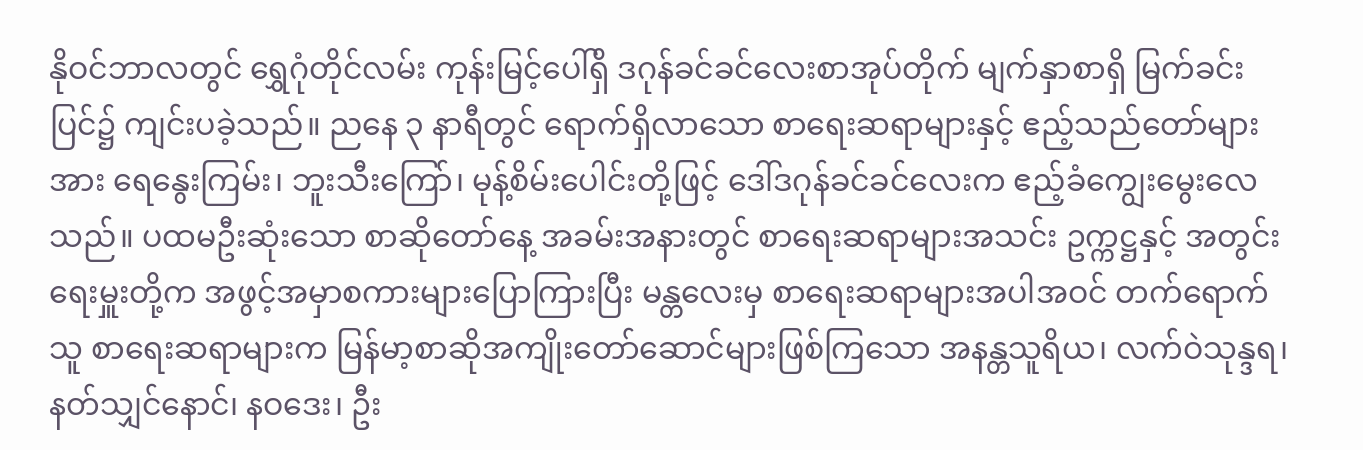နိုဝင်ဘာလတွင် ရွှေဂုံတိုင်လမ်း ကုန်းမြင့်ပေါ်ရှိ ဒဂုန်ခင်ခင်လေးစာအုပ်တိုက် မျက်နှာစာရှိ မြက်ခင်းပြင်၌ ကျင်းပခဲ့သည်။ ညနေ ၃ နာရီတွင် ရောက်ရှိလာသော စာရေးဆရာများနှင့် ဧည့်သည်တော်များအား ရေနွေးကြမ်း၊ ဘူးသီးကြော်၊ မုန့်စိမ်းပေါင်းတို့ဖြင့် ဒေါ်ဒဂုန်ခင်ခင်လေးက ဧည့်ခံကျွေးမွေးလေသည်။ ပထမဦးဆုံးသော စာဆိုတော်နေ့ အခမ်းအနားတွင် စာရေးဆရာများအသင်း ဥက္ကဋ္ဌနှင့် အတွင်းရေးမှူးတို့က အဖွင့်အမှာစကားများပြောကြားပြီး မန္တလေးမှ စာရေးဆရာများအပါအဝင် တက်ရောက်သူ စာရေးဆရာများက မြန်မာ့စာဆိုအကျိုးတော်ဆောင်များဖြစ်ကြသော အနန္တသူရိယ၊ လက်ဝဲသုန္ဒရ၊ နတ်သျှင်နောင်၊ နဝဒေး၊ ဦး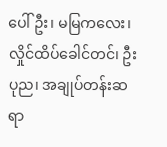ပေါ်ဦး၊ မမြကလေး၊ လှိုင်ထိပ်ခေါင်တင်၊ ဦးပုည၊ အချုပ်တန်းဆရာ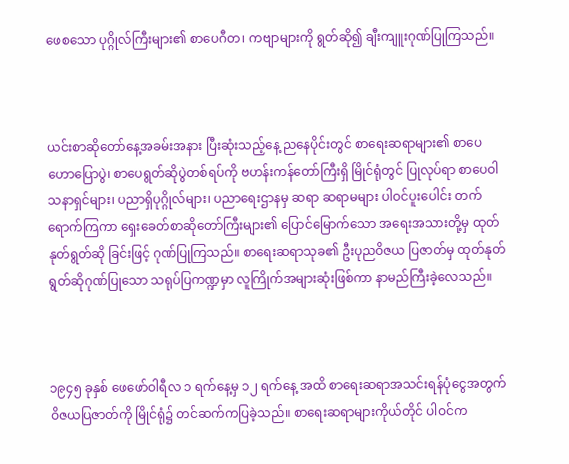ဖေစသော ပုဂ္ဂိုလ်ကြီးများ၏ စာပေဂီတ၊ ကဗျာများကို ရွတ်ဆို၍ ချီးကျူးဂုဏ်ပြုကြသည်။



ယင်းစာဆိုတော်နေ့အခမ်းအနား ပြီးဆုံးသည့်နေ့ ညနေပိုင်းတွင် စာရေးဆရာများ၏ စာပေဟောပြောပွဲ၊ စာပေရွတ်ဆိုပွဲတစ်ရပ်ကို ဗဟန်းကန်တော်ကြီးရှိ မြိုင်ရုံတွင် ပြုလုပ်ရာ စာပေဝါသနာရှင်များ၊ ပညာရှိပုဂ္ဂိုလ်များ၊ ပညာရေးဌာနမှ ဆရာ ဆရာမများ ပါဝင်ပူးပေါင်း တက်ရောက်ကြကာ ရှေးခေတ်စာဆိုတော်ကြီးများ၏ ပြောင်မြောက်သော အရေးအသားတို့မှ ထုတ်နုတ်ရွတ်ဆို ခြင်းဖြင့် ဂုဏ်ပြုကြသည်။ စာရေးဆရာသုခ၏ ဦးပုညဝိဇယ ပြဇာတ်မှ ထုတ်နုတ်ရွတ်ဆိုဂုဏ်ပြုသော သရုပ်ပြကဏ္ဍမှာ လူကြိုက်အများဆုံးဖြစ်ကာ နာမည်ကြီးခဲ့လေသည်။



၁၉၄၅ ခုနှစ် ဖေဖော်ဝါရီလ ၁ ရက်နေ့မှ ၁၂ ရက်နေ့ အထိ စာရေးဆရာအသင်းရန်ပုံငွေအတွက် ဝိဇယပြဇာတ်ကို မြိုင်ရုံ၌ တင်ဆက်ကပြခဲ့သည်။ စာရေးဆရာများကိုယ်တိုင် ပါဝင်က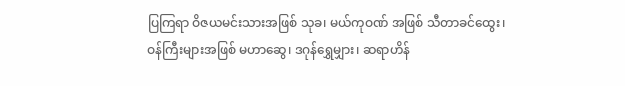ပြကြရာ ဝိဇယမင်းသားအဖြစ် သုခ၊ မယ်ကုဝဏ် အဖြစ် သီတာခင်ထွေး၊ ဝန်ကြီးများအဖြစ် မဟာဆွေ၊ ဒဂုန်ရွှေမျှား၊ ဆရာဟိန်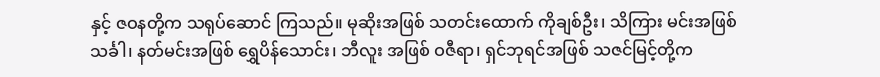နှင့် ဇဝနတို့က သရုပ်ဆောင် ကြသည်။ မုဆိုးအဖြစ် သတင်းထောက် ကိုချစ်ဦး၊ သိကြား မင်းအဖြစ် သင်္ခါ၊ နတ်မင်းအဖြစ် ရွှေပိန်သောင်း၊ ဘီလူး အဖြစ် ဝဇီရာ၊ ရှင်ဘုရင်အဖြစ် သဇင်မြင့်တို့က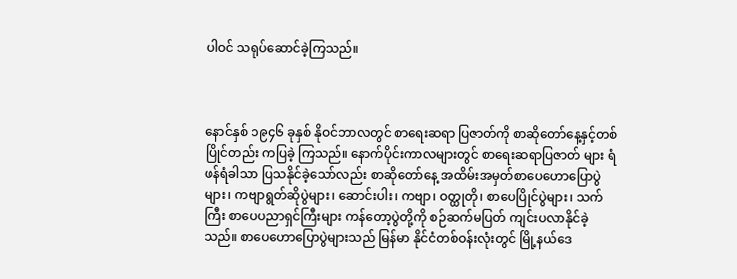ပါဝင် သရုပ်ဆောင်ခဲ့ကြသည်။



နောင်နှစ် ၁၉၄၆ ခုနှစ် နိုဝင်ဘာလတွင် စာရေးဆရာ ပြဇာတ်ကို စာဆိုတော်နေ့နှင့်တစ်ပြိုင်တည်း ကပြခဲ့ ကြသည်။ နောက်ပိုင်းကာလများတွင် စာရေးဆရာပြဇာတ် များ ရံဖန်ရံခါသာ ပြသနိုင်ခဲ့သော်လည်း စာဆိုတော်နေ့ အထိမ်းအမှတ်စာပေဟောပြောပွဲများ၊ ကဗျာရွတ်ဆိုပွဲများ၊ ဆောင်းပါး၊ ကဗျာ၊ ဝတ္ထုတို၊ စာပေပြိုင်ပွဲများ၊ သက်ကြီး စာပေပညာရှင်ကြီးများ ကန်တော့ပွဲတို့ကို စဉ်ဆက်မပြတ် ကျင်းပလာနိုင်ခဲ့သည်။ စာပေဟောပြောပွဲများသည် မြန်မာ နိုင်ငံတစ်ဝန်းလုံးတွင် မြို့နယ်ဒေ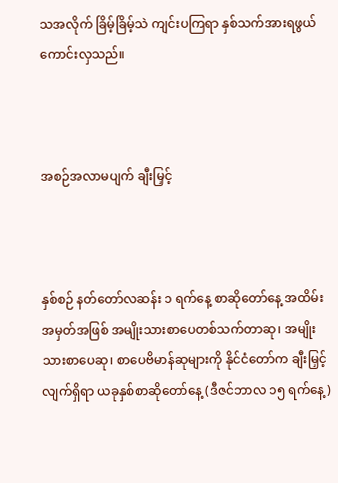သအလိုက် ခြိမ့်ခြိမ့်သဲ ကျင်းပကြရာ နှစ်သက်အားရဖွယ်ကောင်းလှသည်။



အစဉ်အလာမပျက် ချီးမြှင့်



နှစ်စဉ် နတ်တော်လဆန်း ၁ ရက်နေ့ စာဆိုတော်နေ့ အထိမ်းအမှတ်အဖြစ် အမျိုးသားစာပေတစ်သက်တာဆု၊ အမျိုးသားစာပေဆု၊ စာပေဗိမာန်ဆုများကို နိုင်ငံတော်က ချီးမြှင့်လျက်ရှိရာ ယခုနှစ်စာဆိုတော်နေ့ (ဒီဇင်ဘာလ ၁၅ ရက်နေ့)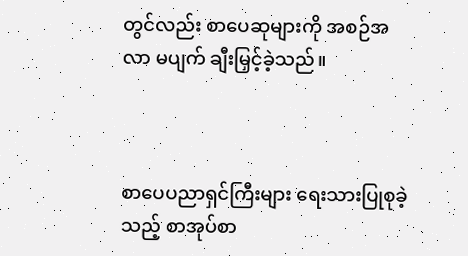တွင်လည်း စာပေဆုများကို အစဉ်အလာ မပျက် ချီးမြှင့်ခဲ့သည်။



စာပေပညာရှင်ကြီးများ ရေးသားပြုစုခဲ့သည့် စာအုပ်စာ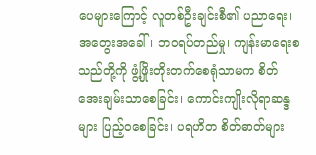ပေများကြောင့် လူတစ်ဦးချင်းစီ၏ ပညာရေး၊ အတွေးအခေါ်၊ ဘဝရပ်တည်မှု၊ ကျန်းမာရေးစသည်တို့ကို ဖွံ့ဖြိုးတိုးတက်စေရုံသာမက စိတ်အေးချမ်းသာစေခြင်း၊ ကောင်းကျိုးလိုရာဆန္ဒများ ပြည့်ဝစေခြင်း၊ ပရဟိတ စိတ်ဓာတ်များ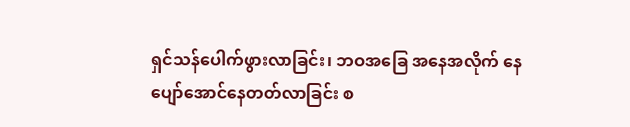ရှင်သန်ပေါက်ဖွားလာခြင်း၊ ဘဝအခြေ အနေအလိုက် နေပျော်အောင်နေတတ်လာခြင်း စ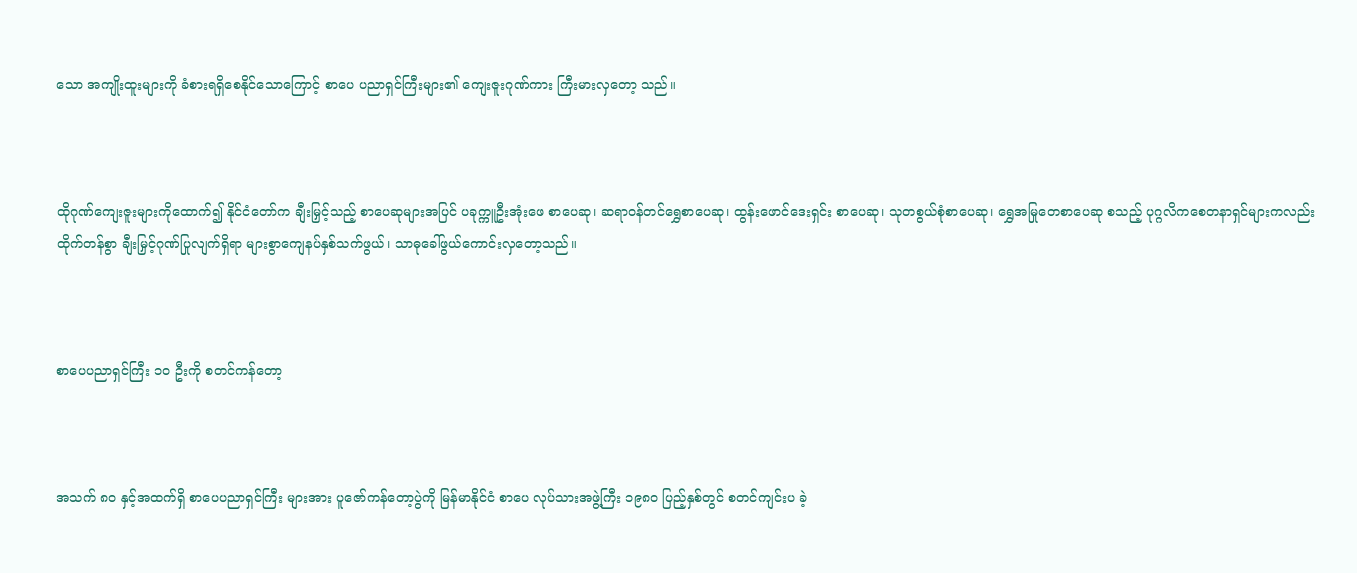သော အကျိုးထူးများကို ခံစားရရှိစေနိုင်သောကြောင့် စာပေ ပညာရှင်ကြီးများ၏ ကျေးဇူးဂုဏ်ကား ကြီးမားလှတော့ သည်။



ထိုဂုဏ်ကျေးဇူးများကိုထောက်၍ နိုင်ငံတော်က ချီးမြှင့်သည့် စာပေဆုများအပြင် ပခုက္ကူဦးအုံးဖေ စာပေဆု၊ ဆရာဝန်တင်ရွှေစာပေဆု၊ ထွန်းဖောင်ဒေးရှင်း စာပေဆု၊ သုတစွယ်စုံစာပေဆု၊ ရွှေအမြုတေစာပေဆု စသည့် ပုဂ္ဂလိကစေတနာရှင်များကလည်း ထိုက်တန်စွာ ချီးမြှင့်ဂုဏ်ပြုလျက်ရှိရာ များစွာကျေနပ်နှစ်သက်ဖွယ်၊ သာဓုခေါ်ဖွယ်ကောင်းလှတော့သည်။



စာပေပညာရှင်ကြီး ၁၀ ဦးကို စတင်ကန်တော့



အသက် ၈၀ နှင့်အထက်ရှိ စာပေပညာရှင်ကြီး များအား ပူဇော်ကန်တော့ပွဲကို မြန်မာနိုင်ငံ စာပေ လုပ်သားအဖွဲ့ကြီး ၁၉၈၀ ပြည့်နှစ်တွင် စတင်ကျင်းပ ခဲ့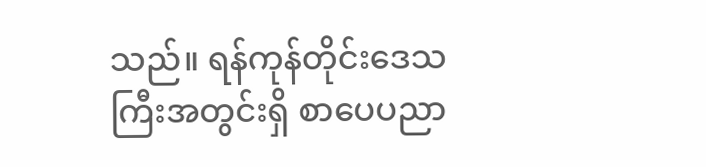သည်။ ရန်ကုန်တိုင်းဒေသကြီးအတွင်းရှိ စာပေပညာ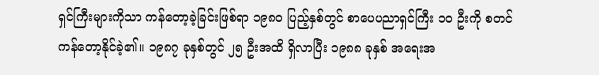ရှင်ကြီးများကိုသာ ကန်တော့ခဲ့ခြင်းဖြစ်ရာ ၁၉၈၀ ပြည့်နှစ်တွင် စာပေပညာရှင်ကြီး ၁၀ ဦးကို စတင် ကန်တော့နိုင်ခဲ့၏။ ၁၉၈၇ ခုနှစ်တွင် ၂၅ ဦးအထိ ရှိလာပြီး ၁၉၈၈ ခုနှစ် အရေးအ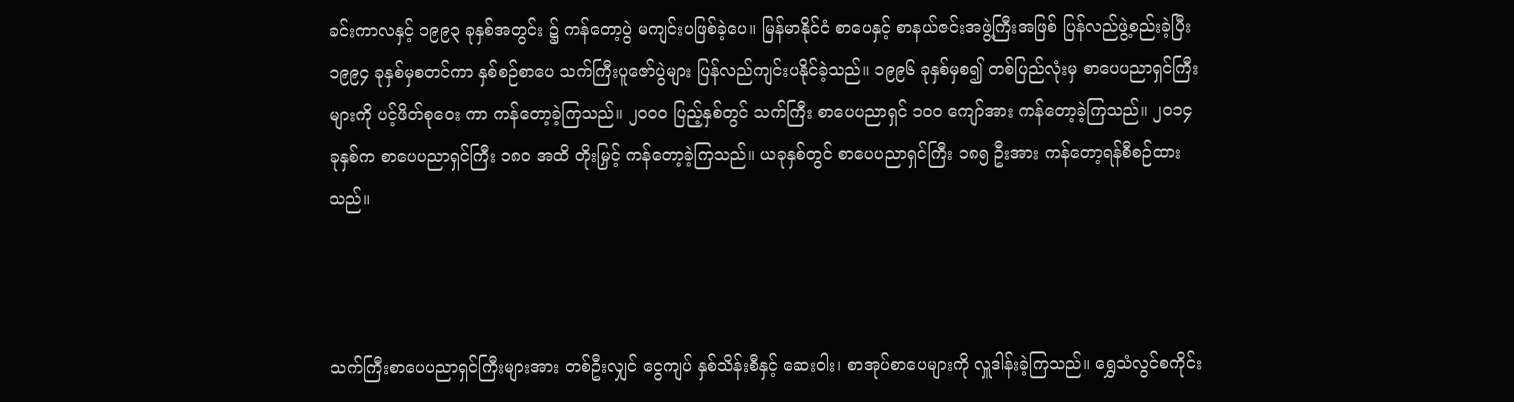ခင်းကာလနှင့် ၁၉၉၃ ခုနှစ်အတွင်း ၌ ကန်တော့ပွဲ မကျင်းပဖြစ်ခဲ့ပေ။ မြန်မာနိုင်ငံ စာပေနှင့် စာနယ်ဇင်းအဖွဲ့ကြီးအဖြစ် ပြန်လည်ဖွဲ့စည်းခဲ့ပြီး ၁၉၉၄ ခုနှစ်မှစတင်ကာ နှစ်စဉ်စာပေ သက်ကြီးပူဇော်ပွဲများ ပြန်လည်ကျင်းပနိုင်ခဲ့သည်။ ၁၉၉၆ ခုနှစ်မှစ၍ တစ်ပြည်လုံးမှ စာပေပညာရှင်ကြီးများကို ပင့်ဖိတ်စုဝေး ကာ ကန်တော့ခဲ့ကြသည်။ ၂၀၀၀ ပြည့်နှစ်တွင် သက်ကြီး စာပေပညာရှင် ၁၀၀ ကျော်အား ကန်တော့ခဲ့ကြသည်။ ၂၀၁၄ ခုနှစ်က စာပေပညာရှင်ကြီး ၁၈၀ အထိ တိုးမြှင့် ကန်တော့ခဲ့ကြသည်။ ယခုနှစ်တွင် စာပေပညာရှင်ကြီး ၁၈၅ ဦးအား ကန်တော့ရန်စီစဉ်ထားသည်။



သက်ကြီးစာပေပညာရှင်ကြီးများအား တစ်ဦးလျှင် ငွေကျပ် နှစ်သိန်းစီနှင့် ဆေးဝါး၊ စာအုပ်စာပေများကို လှူဒါန်းခဲ့ကြသည်။ ရွှေသံလွင်စကိုင်း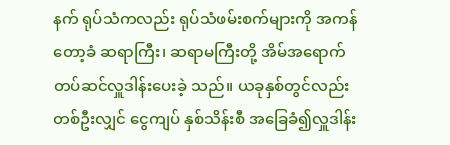နက် ရုပ်သံကလည်း ရုပ်သံဖမ်းစက်များကို အကန်တော့ခံ ဆရာကြီး၊ ဆရာမကြီးတို့ အိမ်အရောက် တပ်ဆင်လှူဒါန်းပေးခဲ့ သည်။ ယခုနှစ်တွင်လည်း တစ်ဦးလျှင် ငွေကျပ် နှစ်သိန်းစီ အခြေခံ၍လှူဒါန်း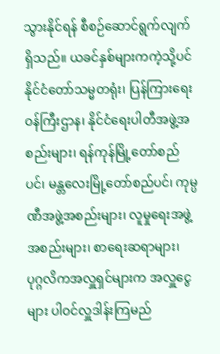သွားနိုင်ရန် စီစဉ်ဆောင်ရွက်လျက် ရှိသည်။ ယခင်နှစ်များကကဲ့သို့ပင် နိုင်ငံတော်သမ္မတရုံး၊ ပြန်ကြားရေးဝန်ကြီးဌာန၊ နိုင်ငံရေးပါတီအဖွဲ့အစည်းများ၊ ရန်ကုန်မြို့တော်စည်ပင်၊ မန္တလေးမြို့တော်စည်ပင်၊ ကုမ္ပဏီအဖွဲ့အစည်းများ၊ လူမှုရေးအဖွဲ့အစည်းများ၊ စာရေးဆရာများ၊ ပုဂ္ဂလိကအလှူရှင်များက အလှူငွေများ ပါဝင်လှူဒါန်းကြမည်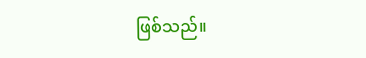ဖြစ်သည်။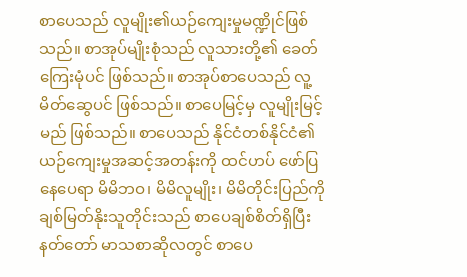စာပေသည် လူမျိုး၏ယဉ်ကျေးမှုမဏ္ဍိုင်ဖြစ်သည်။ စာအုပ်မျိုးစုံသည် လူသားတို့၏ ခေတ်ကြေးမုံပင် ဖြစ်သည်။ စာအုပ်စာပေသည် လူ့မိတ်ဆွေပင် ဖြစ်သည်။ စာပေမြင့်မှ လူမျိုးမြင့်မည် ဖြစ်သည်။ စာပေသည် နိုင်ငံတစ်နိုင်ငံ၏ ယဉ်ကျေးမှုအဆင့်အတန်းကို ထင်ဟပ် ဖော်ပြနေပေရာ မိမိဘဝ၊ မိမိလူမျိုး၊ မိမိတိုင်းပြည်ကို ချစ်မြတ်နိုးသူတိုင်းသည် စာပေချစ်စိတ်ရှိပြီး နတ်တော် မာသစာဆိုလတွင် စာပေ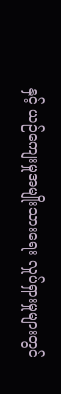နှင့် ယဉ်ကျေးမှုအမျိုးသားရေး လှုပ်ရှားမှုများတွင်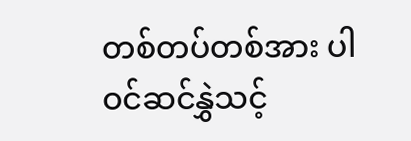တစ်တပ်တစ်အား ပါဝင်ဆင်နွှဲသင့်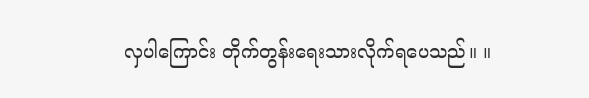လှပါကြောင်း တိုက်တွန်းရေးသားလိုက်ရပေသည်။ ။